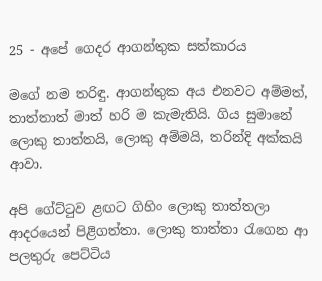25 - අපේ ගෙදර ආගන්තුක සත්කාරය

මගේ නම තරිඳු. ආගන්තුක අය එනවට අම්මත්, තාත්තාත් මාත් හරි ම කැමැතියි. ගිය සුමානේ ලොකු තාත්තයි, ලොකු අම්මයි, තරින්දි අක්කයි ආවා.

අපි ගේට්ටුව ළඟට ගිහිං ලොකු තාත්තලා ආදරයෙන් පිළිගත්තා. ලොකු තාත්තා රැගෙන ආ පලතුරු පෙට්ටිය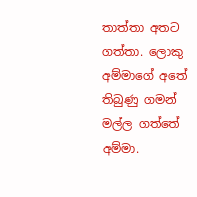තාත්තා අතට ගත්තා. ලොකු අම්මාගේ අතේ තිබුණු ගමන් මල්ල ගත්තේ අම්මා.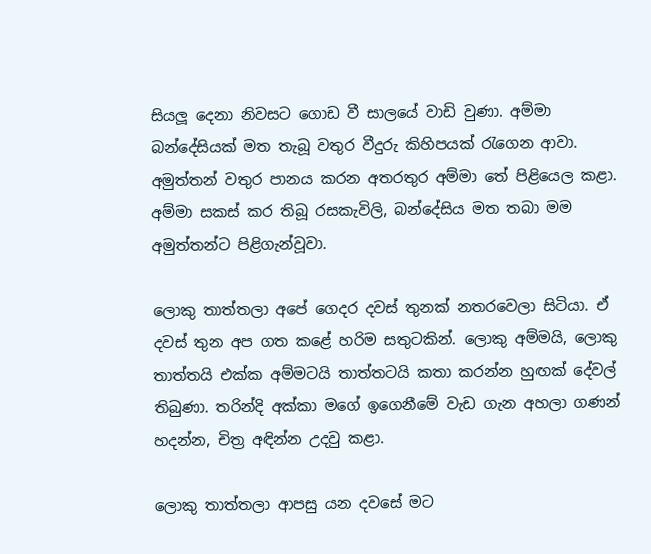සියලූ දෙනා නිවසට ගොඩ වී සාලයේ වාඩි වුණා. අම්මා බන්දේසියක් මත තැබූ වතුර වීදුරු කිහිපයක් රැගෙන ආවා. අමුත්තන් වතුර පානය කරන අතරතුර අම්මා තේ පිළියෙල කළා. අම්මා සකස් කර තිබූ රසකැවිලි, බන්දේසිය මත තබා මම අමුත්තන්ට පිළිගැන්වූවා.

ලොකු තාත්තලා අපේ ගෙදර දවස් තුනක් නතරවෙලා සිටියා. ඒ දවස් තුන අප ගත කළේ හරිම සතුටකින්. ලොකු අම්මයි, ලොකු තාත්තයි එක්ක අම්මටයි තාත්තටයි කතා කරන්න හුඟක් දේවල් තිබුණා. තරින්දි අක්කා මගේ ඉගෙනීමේ වැඩ ගැන අහලා ගණන් හදන්න, චිත්‍ර අඳින්න උදවු කළා.

ලොකු තාත්තලා ආපසු යන දවසේ මට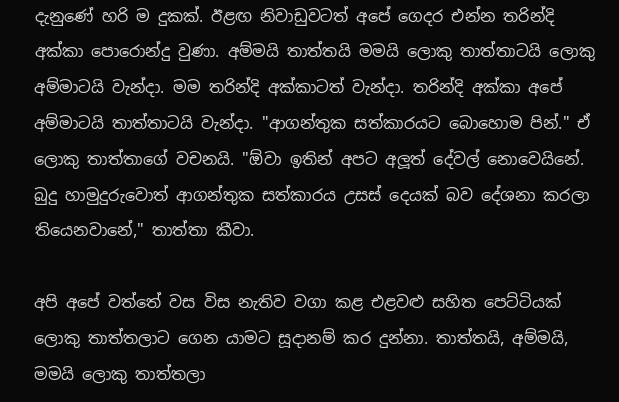දැනුණේ හරි ම දුකක්. ඊළඟ නිවාඩුවටත් අපේ ගෙදර එන්න තරින්දි අක්කා පොරොන්දු වුණා. අම්මයි තාත්තයි මමයි ලොකු තාත්තාටයි ලොකු අම්මාටයි වැන්දා. මම තරින්දි අක්කාටත් වැන්දා. තරින්දි අක්කා අපේ අම්මාටයි තාත්තාටයි වැන්දා. "ආගන්තුක සත්කාරයට බොහොම පින්." ඒ ලොකු තාත්තාගේ වචනයි. "ඕවා ඉතින් අපට අලූත් දේවල් නොවෙයිනේ. බුදු හාමුදුරුවොත් ආගන්තුක සත්කාරය උසස් දෙයක් බව දේශනා කරලා තියෙනවානේ," තාත්තා කීවා.

අපි අපේ වත්තේ වස විස නැතිව වගා කළ එළවළු සහිත පෙට්ටියක් ලොකු තාත්තලාට ගෙන යාමට සූදානම් කර දුන්නා. තාත්තයි, අම්මයි, මමයි ලොකු තාත්තලා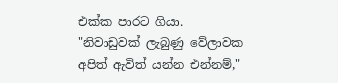එක්ක පාරට ගියා. "නිවාඩුවක් ලැබුණු වේලාවක අපිත් ඇවිත් යන්න එන්නම්,"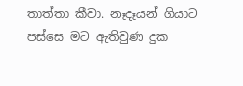තාත්තා කීවා. නෑදෑයන් ගියාට පස්සෙ මට ඇතිවුණ දුක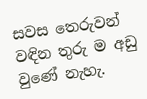සවස තෙරුවන් වඳින තුරු ම අඩු වුණේ නැහැ.